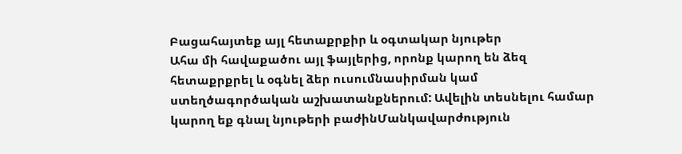Բացահայտեք այլ հետաքրքիր և օգտակար նյութեր
Ահա մի հավաքածու այլ ֆայլերից, որոնք կարող են ձեզ հետաքրքրել և օգնել ձեր ուսումնասիրման կամ ստեղծագործական աշխատանքներում: Ավելին տեսնելու համար կարող եք գնալ նյութերի բաժինՄանկավարժություն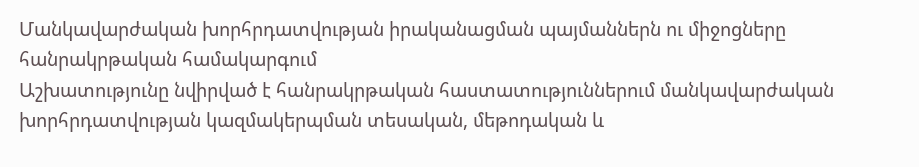Մանկավարժական խորհրդատվության իրականացման պայմաններն ու միջոցները հանրակրթական համակարգում
Աշխատությունը նվիրված է հանրակրթական հաստատություններում մանկավարժական խորհրդատվության կազմակերպման տեսական, մեթոդական և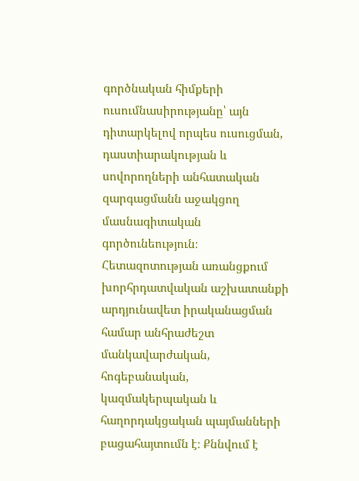գործնական հիմքերի ուսումնասիրությանը՝ այն դիտարկելով որպես ուսուցման, դաստիարակության և սովորողների անհատական զարգացմանն աջակցող մասնագիտական գործունեություն։ Հետազոտության առանցքում խորհրդատվական աշխատանքի արդյունավետ իրականացման համար անհրաժեշտ մանկավարժական, հոգեբանական, կազմակերպական և հաղորդակցական պայմանների բացահայտումն է։ Քննվում է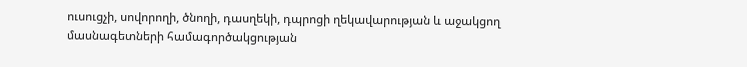ուսուցչի, սովորողի, ծնողի, դասղեկի, դպրոցի ղեկավարության և աջակցող մասնագետների համագործակցության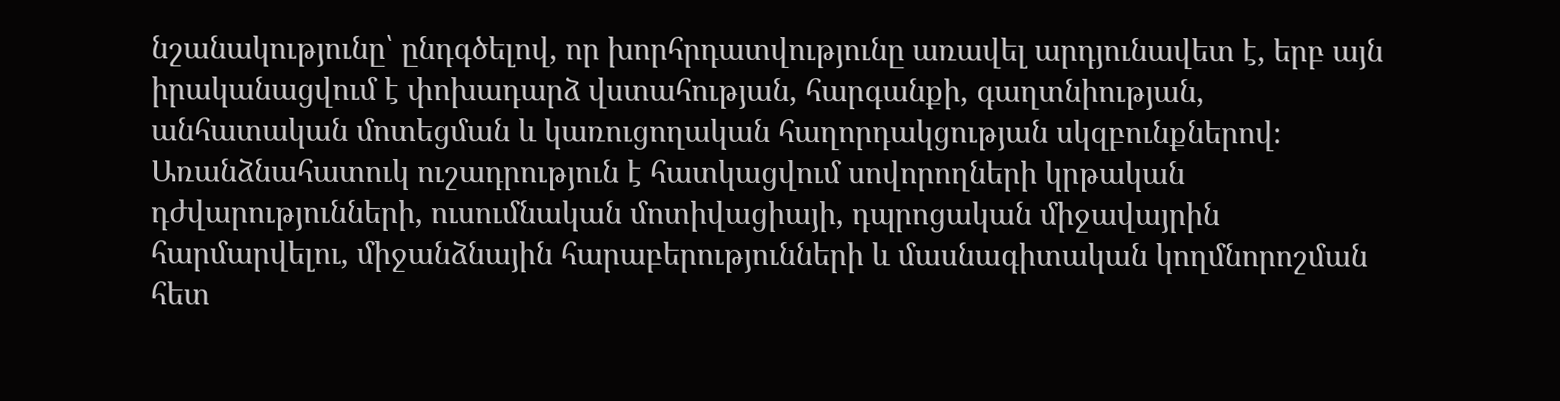նշանակությունը՝ ընդգծելով, որ խորհրդատվությունը առավել արդյունավետ է, երբ այն իրականացվում է փոխադարձ վստահության, հարգանքի, գաղտնիության, անհատական մոտեցման և կառուցողական հաղորդակցության սկզբունքներով։ Առանձնահատուկ ուշադրություն է հատկացվում սովորողների կրթական դժվարությունների, ուսումնական մոտիվացիայի, դպրոցական միջավայրին հարմարվելու, միջանձնային հարաբերությունների և մասնագիտական կողմնորոշման հետ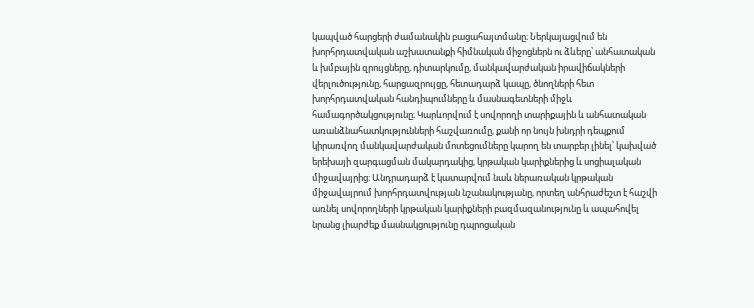կապված հարցերի ժամանակին բացահայտմանը։ Ներկայացվում են խորհրդատվական աշխատանքի հիմնական միջոցներն ու ձևերը՝ անհատական և խմբային զրույցները, դիտարկումը, մանկավարժական իրավիճակների վերլուծությունը, հարցազրույցը, հետադարձ կապը, ծնողների հետ խորհրդատվական հանդիպումները և մասնագետների միջև համագործակցությունը։ Կարևորվում է սովորողի տարիքային և անհատական առանձնահատկությունների հաշվառումը, քանի որ նույն խնդրի դեպքում կիրառվող մանկավարժական մոտեցումները կարող են տարբեր լինել՝ կախված երեխայի զարգացման մակարդակից, կրթական կարիքներից և սոցիալական միջավայրից։ Անդրադարձ է կատարվում նաև ներառական կրթական միջավայրում խորհրդատվության նշանակությանը, որտեղ անհրաժեշտ է հաշվի առնել սովորողների կրթական կարիքների բազմազանությունը և ապահովել նրանց լիարժեք մասնակցությունը դպրոցական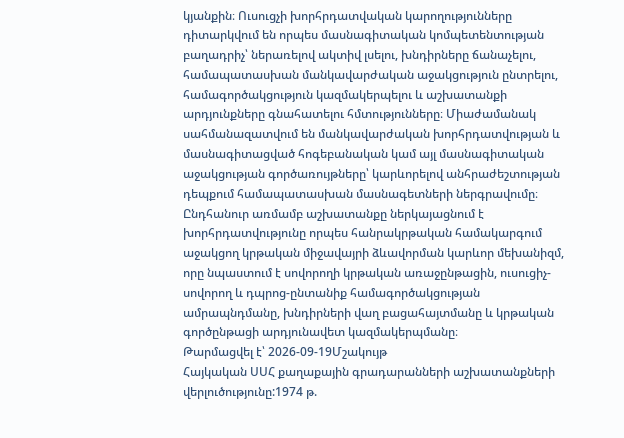կյանքին։ Ուսուցչի խորհրդատվական կարողությունները դիտարկվում են որպես մասնագիտական կոմպետենտության բաղադրիչ՝ ներառելով ակտիվ լսելու, խնդիրները ճանաչելու, համապատասխան մանկավարժական աջակցություն ընտրելու, համագործակցություն կազմակերպելու և աշխատանքի արդյունքները գնահատելու հմտությունները։ Միաժամանակ սահմանազատվում են մանկավարժական խորհրդատվության և մասնագիտացված հոգեբանական կամ այլ մասնագիտական աջակցության գործառույթները՝ կարևորելով անհրաժեշտության դեպքում համապատասխան մասնագետների ներգրավումը։ Ընդհանուր առմամբ աշխատանքը ներկայացնում է խորհրդատվությունը որպես հանրակրթական համակարգում աջակցող կրթական միջավայրի ձևավորման կարևոր մեխանիզմ, որը նպաստում է սովորողի կրթական առաջընթացին, ուսուցիչ-սովորող և դպրոց-ընտանիք համագործակցության ամրապնդմանը, խնդիրների վաղ բացահայտմանը և կրթական գործընթացի արդյունավետ կազմակերպմանը։
Թարմացվել է՝ 2026-09-19Մշակույթ
Հայկական ՍՍՀ քաղաքային գրադարանների աշխատանքների վերլուծությունը:1974 թ.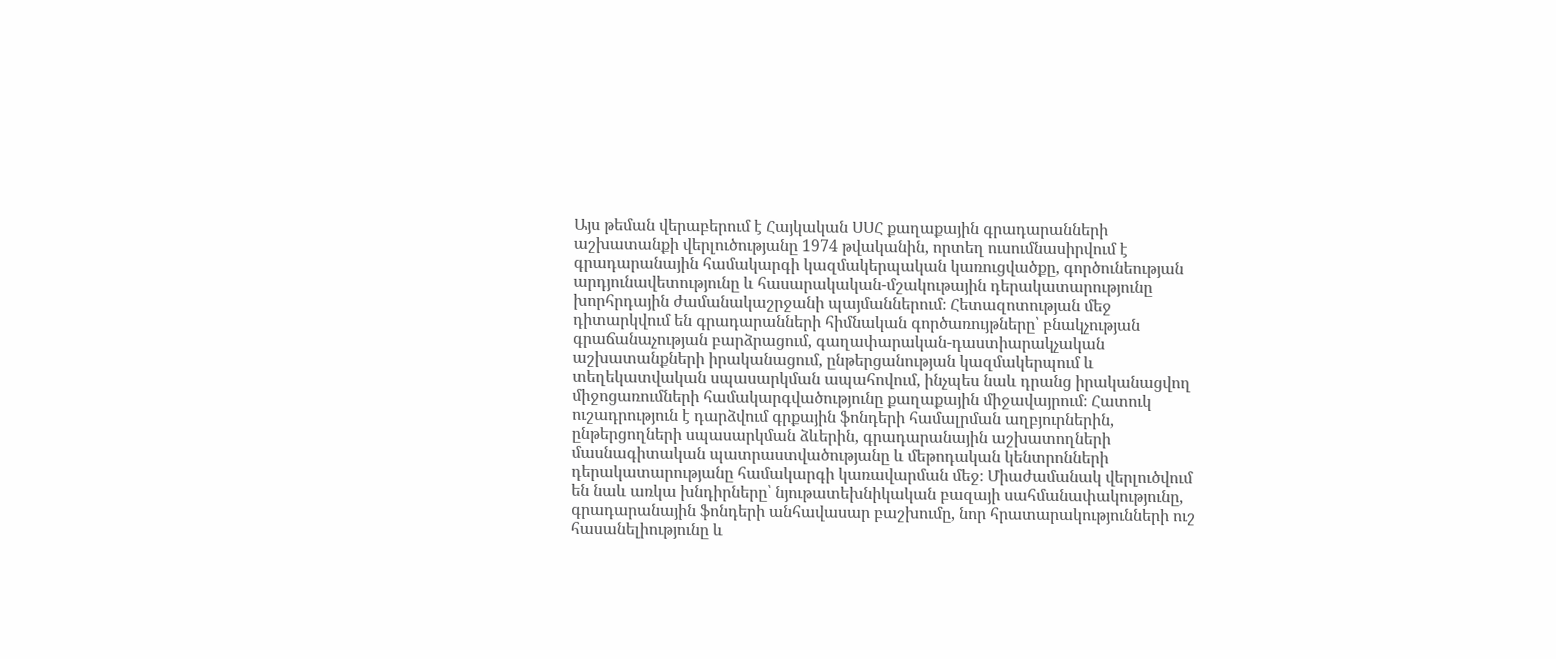Այս թեման վերաբերում է Հայկական ՍՍՀ քաղաքային գրադարանների աշխատանքի վերլուծությանը 1974 թվականին, որտեղ ուսումնասիրվում է գրադարանային համակարգի կազմակերպական կառուցվածքը, գործունեության արդյունավետությունը և հասարակական-մշակութային դերակատարությունը խորհրդային ժամանակաշրջանի պայմաններում։ Հետազոտության մեջ դիտարկվում են գրադարանների հիմնական գործառույթները՝ բնակչության գրաճանաչության բարձրացում, գաղափարական-դաստիարակչական աշխատանքների իրականացում, ընթերցանության կազմակերպում և տեղեկատվական սպասարկման ապահովում, ինչպես նաև դրանց իրականացվող միջոցառումների համակարգվածությունը քաղաքային միջավայրում։ Հատուկ ուշադրություն է դարձվում գրքային ֆոնդերի համալրման աղբյուրներին, ընթերցողների սպասարկման ձևերին, գրադարանային աշխատողների մասնագիտական պատրաստվածությանը և մեթոդական կենտրոնների դերակատարությանը համակարգի կառավարման մեջ։ Միաժամանակ վերլուծվում են նաև առկա խնդիրները՝ նյութատեխնիկական բազայի սահմանափակությունը, գրադարանային ֆոնդերի անհավասար բաշխումը, նոր հրատարակությունների ուշ հասանելիությունը և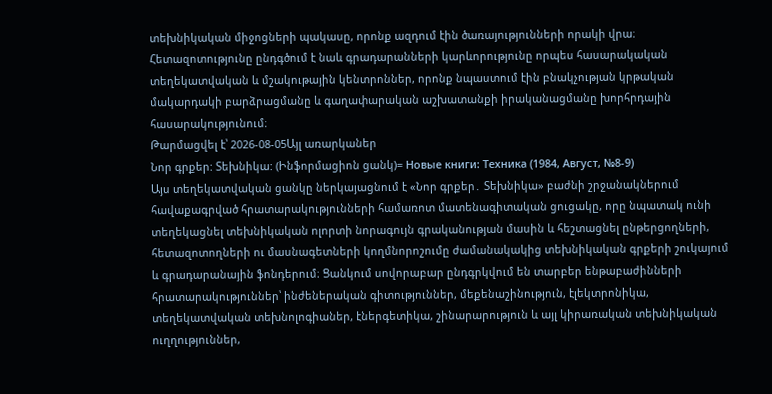տեխնիկական միջոցների պակասը, որոնք ազդում էին ծառայությունների որակի վրա։ Հետազոտությունը ընդգծում է նաև գրադարանների կարևորությունը որպես հասարակական տեղեկատվական և մշակութային կենտրոններ, որոնք նպաստում էին բնակչության կրթական մակարդակի բարձրացմանը և գաղափարական աշխատանքի իրականացմանը խորհրդային հասարակությունում։
Թարմացվել է՝ 2026-08-05Այլ առարկաներ
Նոր գրքեր: Տեխնիկա: (Ինֆորմացիոն ցանկ)= Новые книги: Техника (1984, Август, №8-9)
Այս տեղեկատվական ցանկը ներկայացնում է «Նոր գրքեր․ Տեխնիկա» բաժնի շրջանակներում հավաքագրված հրատարակությունների համառոտ մատենագիտական ցուցակը, որը նպատակ ունի տեղեկացնել տեխնիկական ոլորտի նորագույն գրականության մասին և հեշտացնել ընթերցողների, հետազոտողների ու մասնագետների կողմնորոշումը ժամանակակից տեխնիկական գրքերի շուկայում և գրադարանային ֆոնդերում։ Ցանկում սովորաբար ընդգրկվում են տարբեր ենթաբաժինների հրատարակություններ՝ ինժեներական գիտություններ, մեքենաշինություն, էլեկտրոնիկա, տեղեկատվական տեխնոլոգիաներ, էներգետիկա, շինարարություն և այլ կիրառական տեխնիկական ուղղություններ,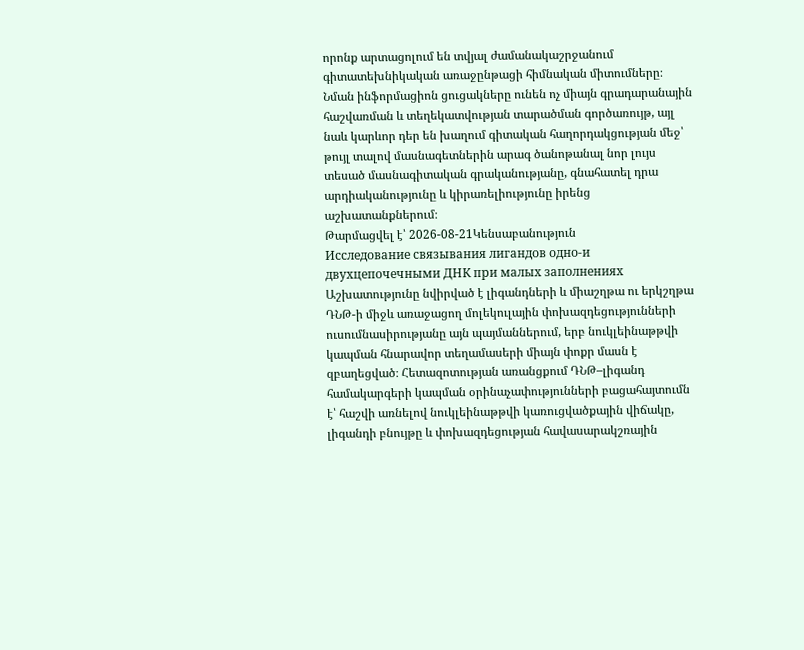որոնք արտացոլում են տվյալ ժամանակաշրջանում գիտատեխնիկական առաջընթացի հիմնական միտումները։ Նման ինֆորմացիոն ցուցակները ունեն ոչ միայն գրադարանային հաշվառման և տեղեկատվության տարածման գործառույթ, այլ նաև կարևոր դեր են խաղում գիտական հաղորդակցության մեջ՝ թույլ տալով մասնագետներին արագ ծանոթանալ նոր լույս տեսած մասնագիտական գրականությանը, գնահատել դրա արդիականությունը և կիրառելիությունը իրենց աշխատանքներում։
Թարմացվել է՝ 2026-08-21Կենսաբանություն
Исследование связывания лигандов одно-и двухцепочечными ДНК при малых заполнениях
Աշխատությունը նվիրված է լիգանդների և միաշղթա ու երկշղթա ԴՆԹ-ի միջև առաջացող մոլեկուլային փոխազդեցությունների ուսումնասիրությանը այն պայմաններում, երբ նուկլեինաթթվի կապման հնարավոր տեղամասերի միայն փոքր մասն է զբաղեցված։ Հետազոտության առանցքում ԴՆԹ–լիգանդ համակարգերի կապման օրինաչափությունների բացահայտումն է՝ հաշվի առնելով նուկլեինաթթվի կառուցվածքային վիճակը, լիգանդի բնույթը և փոխազդեցության հավասարակշռային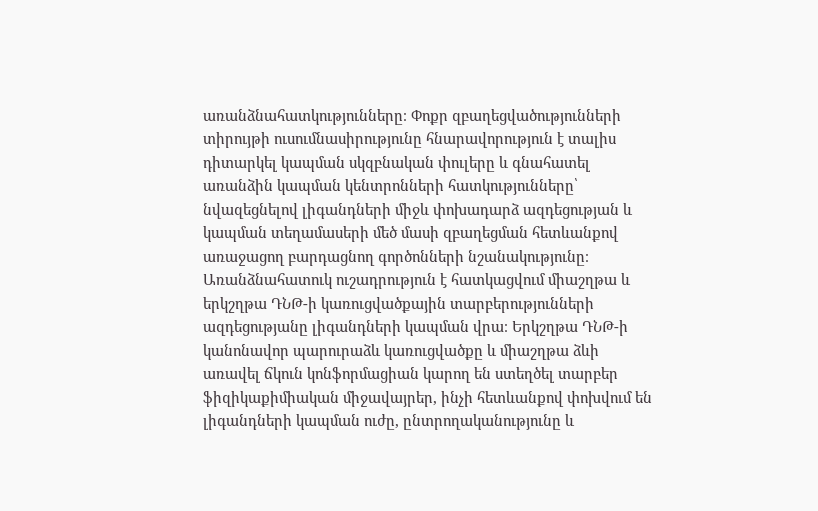առանձնահատկությունները։ Փոքր զբաղեցվածությունների տիրույթի ուսումնասիրությունը հնարավորություն է տալիս դիտարկել կապման սկզբնական փուլերը և գնահատել առանձին կապման կենտրոնների հատկությունները՝ նվազեցնելով լիգանդների միջև փոխադարձ ազդեցության և կապման տեղամասերի մեծ մասի զբաղեցման հետևանքով առաջացող բարդացնող գործոնների նշանակությունը։ Առանձնահատուկ ուշադրություն է հատկացվում միաշղթա և երկշղթա ԴՆԹ-ի կառուցվածքային տարբերությունների ազդեցությանը լիգանդների կապման վրա։ Երկշղթա ԴՆԹ-ի կանոնավոր պարուրաձև կառուցվածքը և միաշղթա ձևի առավել ճկուն կոնֆորմացիան կարող են ստեղծել տարբեր ֆիզիկաքիմիական միջավայրեր, ինչի հետևանքով փոխվում են լիգանդների կապման ուժը, ընտրողականությունը և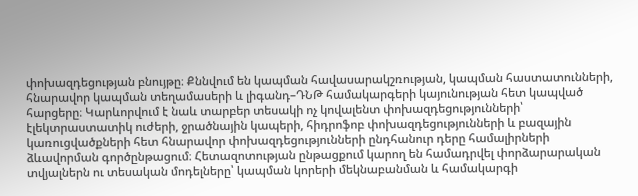փոխազդեցության բնույթը։ Քննվում են կապման հավասարակշռության, կապման հաստատունների, հնարավոր կապման տեղամասերի և լիգանդ–ԴՆԹ համակարգերի կայունության հետ կապված հարցերը։ Կարևորվում է նաև տարբեր տեսակի ոչ կովալենտ փոխազդեցությունների՝ էլեկտրաստատիկ ուժերի, ջրածնային կապերի, հիդրոֆոբ փոխազդեցությունների և բազային կառուցվածքների հետ հնարավոր փոխազդեցությունների ընդհանուր դերը համալիրների ձևավորման գործընթացում։ Հետազոտության ընթացքում կարող են համադրվել փորձարարական տվյալներն ու տեսական մոդելները՝ կապման կորերի մեկնաբանման և համակարգի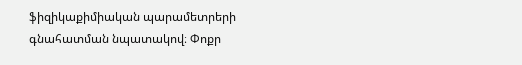ֆիզիկաքիմիական պարամետրերի գնահատման նպատակով։ Փոքր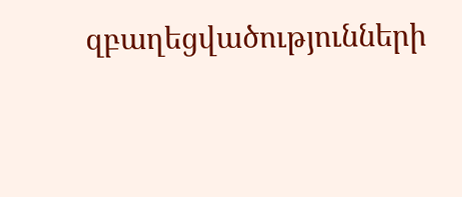զբաղեցվածությունների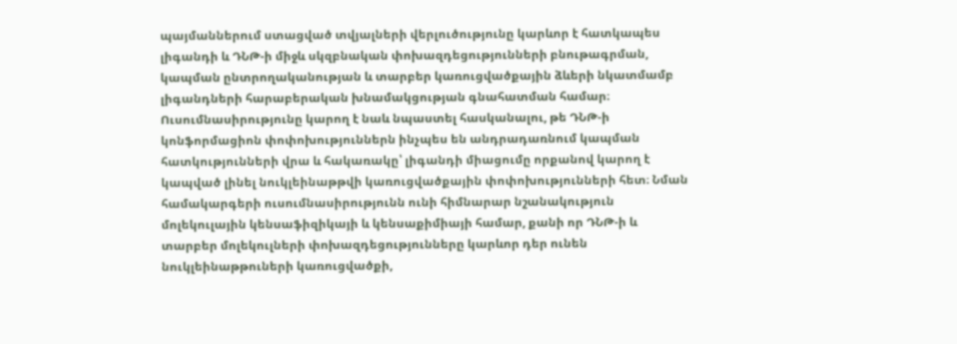պայմաններում ստացված տվյալների վերլուծությունը կարևոր է հատկապես լիգանդի և ԴՆԹ-ի միջև սկզբնական փոխազդեցությունների բնութագրման, կապման ընտրողականության և տարբեր կառուցվածքային ձևերի նկատմամբ լիգանդների հարաբերական խնամակցության գնահատման համար։ Ուսումնասիրությունը կարող է նաև նպաստել հասկանալու, թե ԴՆԹ-ի կոնֆորմացիոն փոփոխություններն ինչպես են անդրադառնում կապման հատկությունների վրա և հակառակը՝ լիգանդի միացումը որքանով կարող է կապված լինել նուկլեինաթթվի կառուցվածքային փոփոխությունների հետ։ Նման համակարգերի ուսումնասիրությունն ունի հիմնարար նշանակություն մոլեկուլային կենսաֆիզիկայի և կենսաքիմիայի համար, քանի որ ԴՆԹ-ի և տարբեր մոլեկուլների փոխազդեցությունները կարևոր դեր ունեն նուկլեինաթթուների կառուցվածքի,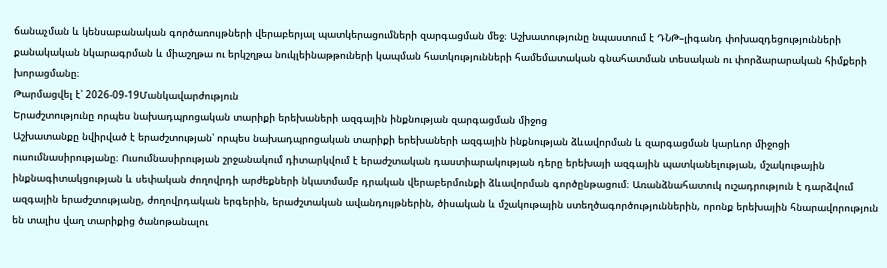ճանաչման և կենսաբանական գործառույթների վերաբերյալ պատկերացումների զարգացման մեջ։ Աշխատությունը նպաստում է ԴՆԹ–լիգանդ փոխազդեցությունների քանակական նկարագրման և միաշղթա ու երկշղթա նուկլեինաթթուների կապման հատկությունների համեմատական գնահատման տեսական ու փորձարարական հիմքերի խորացմանը։
Թարմացվել է՝ 2026-09-19Մանկավարժություն
Երաժշտությունը որպես նախադպրոցական տարիքի երեխաների ազգային ինքնության զարգացման միջոց
Աշխատանքը նվիրված է երաժշտության՝ որպես նախադպրոցական տարիքի երեխաների ազգային ինքնության ձևավորման և զարգացման կարևոր միջոցի ուսումնասիրությանը։ Ուսումնասիրության շրջանակում դիտարկվում է երաժշտական դաստիարակության դերը երեխայի ազգային պատկանելության, մշակութային ինքնագիտակցության և սեփական ժողովրդի արժեքների նկատմամբ դրական վերաբերմունքի ձևավորման գործընթացում։ Առանձնահատուկ ուշադրություն է դարձվում ազգային երաժշտությանը, ժողովրդական երգերին, երաժշտական ավանդույթներին, ծիսական և մշակութային ստեղծագործություններին, որոնք երեխային հնարավորություն են տալիս վաղ տարիքից ծանոթանալու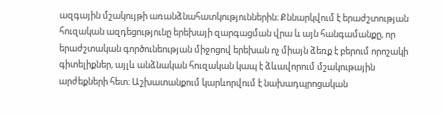ազգային մշակույթի առանձնահատկություններին։ Քննարկվում է երաժշտության հուզական ազդեցությունը երեխայի զարգացման վրա և այն հանգամանքը, որ երաժշտական գործունեության միջոցով երեխան ոչ միայն ձեռք է բերում որոշակի գիտելիքներ, այլև անձնական հուզական կապ է ձևավորում մշակութային արժեքների հետ։ Աշխատանքում կարևորվում է նախադպրոցական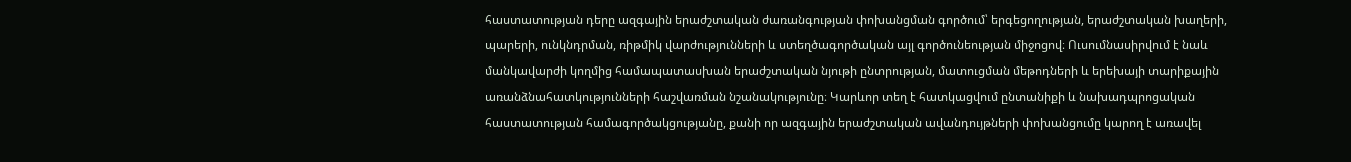հաստատության դերը ազգային երաժշտական ժառանգության փոխանցման գործում՝ երգեցողության, երաժշտական խաղերի, պարերի, ունկնդրման, ռիթմիկ վարժությունների և ստեղծագործական այլ գործունեության միջոցով։ Ուսումնասիրվում է նաև մանկավարժի կողմից համապատասխան երաժշտական նյութի ընտրության, մատուցման մեթոդների և երեխայի տարիքային առանձնահատկությունների հաշվառման նշանակությունը։ Կարևոր տեղ է հատկացվում ընտանիքի և նախադպրոցական հաստատության համագործակցությանը, քանի որ ազգային երաժշտական ավանդույթների փոխանցումը կարող է առավել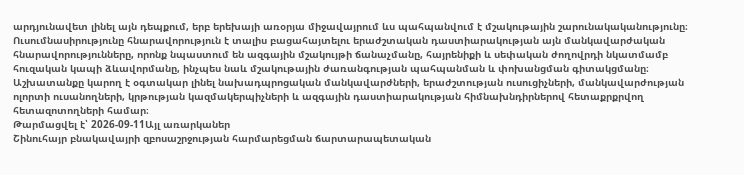արդյունավետ լինել այն դեպքում, երբ երեխայի առօրյա միջավայրում ևս պահպանվում է մշակութային շարունակականությունը։ Ուսումնասիրությունը հնարավորություն է տալիս բացահայտելու երաժշտական դաստիարակության այն մանկավարժական հնարավորությունները, որոնք նպաստում են ազգային մշակույթի ճանաչմանը, հայրենիքի և սեփական ժողովրդի նկատմամբ հուզական կապի ձևավորմանը, ինչպես նաև մշակութային ժառանգության պահպանման և փոխանցման գիտակցմանը։ Աշխատանքը կարող է օգտակար լինել նախադպրոցական մանկավարժների, երաժշտության ուսուցիչների, մանկավարժության ոլորտի ուսանողների, կրթության կազմակերպիչների և ազգային դաստիարակության հիմնախնդիրներով հետաքրքրվող հետազոտողների համար։
Թարմացվել է՝ 2026-09-11Այլ առարկաներ
Շինուհայր բնակավայրի զբոսաշրջության հարմարեցման ճարտարապետական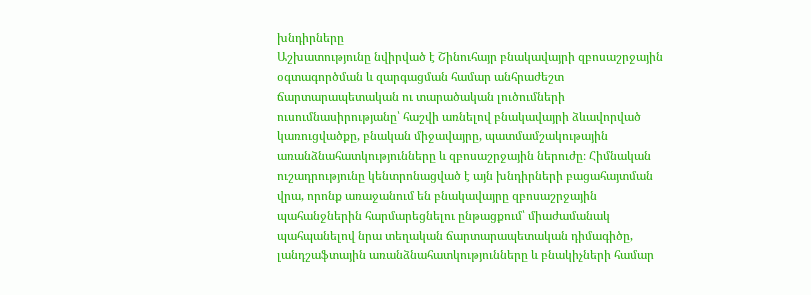խնդիրները
Աշխատությունը նվիրված է Շինուհայր բնակավայրի զբոսաշրջային օգտագործման և զարգացման համար անհրաժեշտ ճարտարապետական ու տարածական լուծումների ուսումնասիրությանը՝ հաշվի առնելով բնակավայրի ձևավորված կառուցվածքը, բնական միջավայրը, պատմամշակութային առանձնահատկությունները և զբոսաշրջային ներուժը։ Հիմնական ուշադրությունը կենտրոնացված է այն խնդիրների բացահայտման վրա, որոնք առաջանում են բնակավայրը զբոսաշրջային պահանջներին հարմարեցնելու ընթացքում՝ միաժամանակ պահպանելով նրա տեղական ճարտարապետական դիմագիծը, լանդշաֆտային առանձնահատկությունները և բնակիչների համար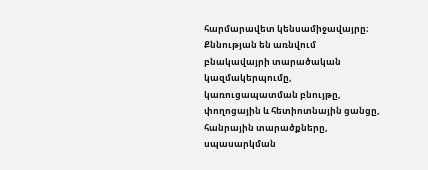հարմարավետ կենսամիջավայրը։ Քննության են առնվում բնակավայրի տարածական կազմակերպումը, կառուցապատման բնույթը, փողոցային և հետիոտնային ցանցը, հանրային տարածքները, սպասարկման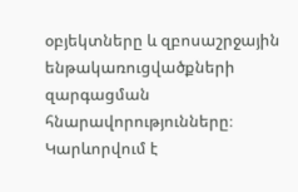օբյեկտները և զբոսաշրջային ենթակառուցվածքների զարգացման հնարավորությունները։ Կարևորվում է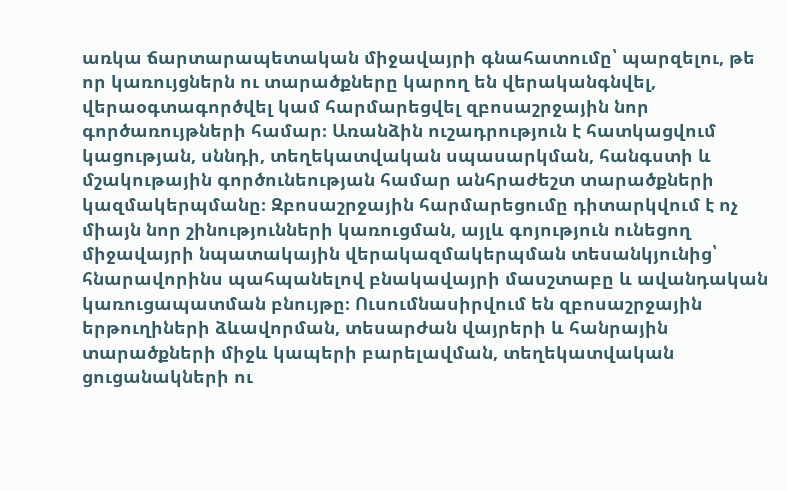առկա ճարտարապետական միջավայրի գնահատումը՝ պարզելու, թե որ կառույցներն ու տարածքները կարող են վերականգնվել, վերաօգտագործվել կամ հարմարեցվել զբոսաշրջային նոր գործառույթների համար։ Առանձին ուշադրություն է հատկացվում կացության, սննդի, տեղեկատվական սպասարկման, հանգստի և մշակութային գործունեության համար անհրաժեշտ տարածքների կազմակերպմանը։ Զբոսաշրջային հարմարեցումը դիտարկվում է ոչ միայն նոր շինությունների կառուցման, այլև գոյություն ունեցող միջավայրի նպատակային վերակազմակերպման տեսանկյունից՝ հնարավորինս պահպանելով բնակավայրի մասշտաբը և ավանդական կառուցապատման բնույթը։ Ուսումնասիրվում են զբոսաշրջային երթուղիների ձևավորման, տեսարժան վայրերի և հանրային տարածքների միջև կապերի բարելավման, տեղեկատվական ցուցանակների ու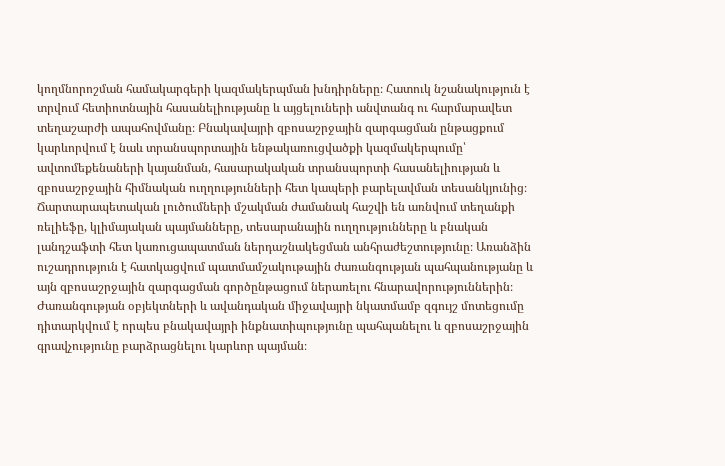կողմնորոշման համակարգերի կազմակերպման խնդիրները։ Հատուկ նշանակություն է տրվում հետիոտնային հասանելիությանը և այցելուների անվտանգ ու հարմարավետ տեղաշարժի ապահովմանը։ Բնակավայրի զբոսաշրջային զարգացման ընթացքում կարևորվում է նաև տրանսպորտային ենթակառուցվածքի կազմակերպումը՝ ավտոմեքենաների կայանման, հասարակական տրանսպորտի հասանելիության և զբոսաշրջային հիմնական ուղղությունների հետ կապերի բարելավման տեսանկյունից։ Ճարտարապետական լուծումների մշակման ժամանակ հաշվի են առնվում տեղանքի ռելիեֆը, կլիմայական պայմանները, տեսարանային ուղղությունները և բնական լանդշաֆտի հետ կառուցապատման ներդաշնակեցման անհրաժեշտությունը։ Առանձին ուշադրություն է հատկացվում պատմամշակութային ժառանգության պահպանությանը և այն զբոսաշրջային զարգացման գործընթացում ներառելու հնարավորություններին։ Ժառանգության օբյեկտների և ավանդական միջավայրի նկատմամբ զգույշ մոտեցումը դիտարկվում է որպես բնակավայրի ինքնատիպությունը պահպանելու և զբոսաշրջային գրավչությունը բարձրացնելու կարևոր պայման։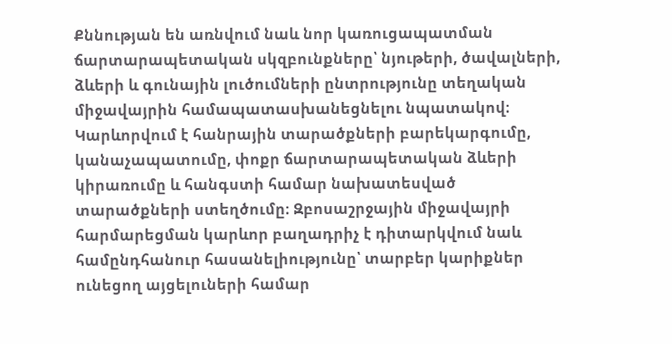Քննության են առնվում նաև նոր կառուցապատման ճարտարապետական սկզբունքները՝ նյութերի, ծավալների, ձևերի և գունային լուծումների ընտրությունը տեղական միջավայրին համապատասխանեցնելու նպատակով։ Կարևորվում է հանրային տարածքների բարեկարգումը, կանաչապատումը, փոքր ճարտարապետական ձևերի կիրառումը և հանգստի համար նախատեսված տարածքների ստեղծումը։ Զբոսաշրջային միջավայրի հարմարեցման կարևոր բաղադրիչ է դիտարկվում նաև համընդհանուր հասանելիությունը՝ տարբեր կարիքներ ունեցող այցելուների համար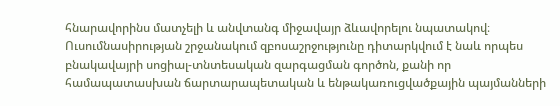հնարավորինս մատչելի և անվտանգ միջավայր ձևավորելու նպատակով։ Ուսումնասիրության շրջանակում զբոսաշրջությունը դիտարկվում է նաև որպես բնակավայրի սոցիալ-տնտեսական զարգացման գործոն, քանի որ համապատասխան ճարտարապետական և ենթակառուցվածքային պայմանների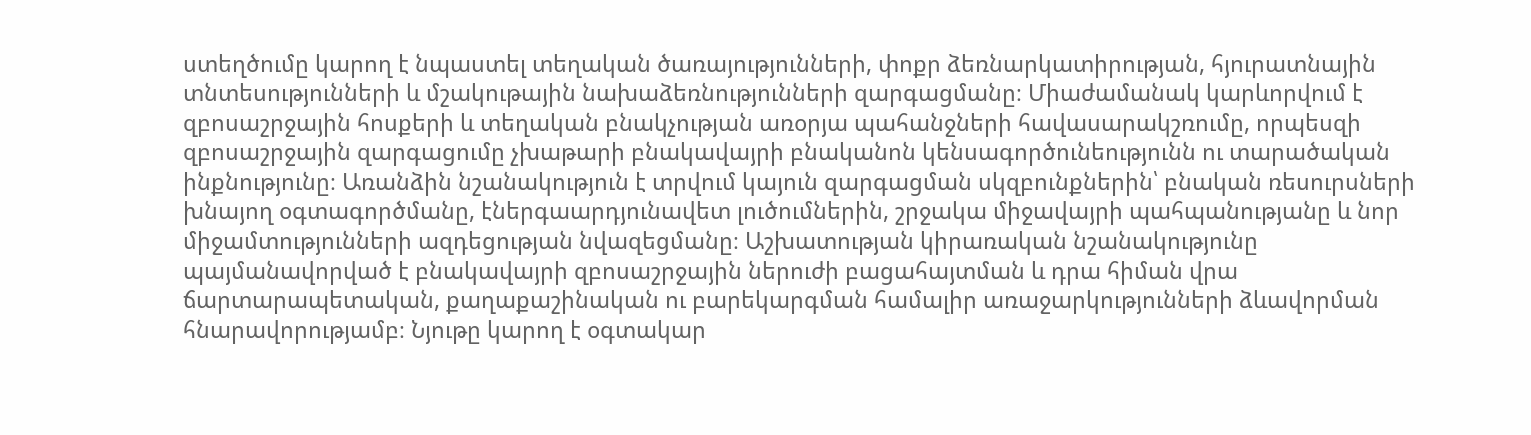ստեղծումը կարող է նպաստել տեղական ծառայությունների, փոքր ձեռնարկատիրության, հյուրատնային տնտեսությունների և մշակութային նախաձեռնությունների զարգացմանը։ Միաժամանակ կարևորվում է զբոսաշրջային հոսքերի և տեղական բնակչության առօրյա պահանջների հավասարակշռումը, որպեսզի զբոսաշրջային զարգացումը չխաթարի բնակավայրի բնականոն կենսագործունեությունն ու տարածական ինքնությունը։ Առանձին նշանակություն է տրվում կայուն զարգացման սկզբունքներին՝ բնական ռեսուրսների խնայող օգտագործմանը, էներգաարդյունավետ լուծումներին, շրջակա միջավայրի պահպանությանը և նոր միջամտությունների ազդեցության նվազեցմանը։ Աշխատության կիրառական նշանակությունը պայմանավորված է բնակավայրի զբոսաշրջային ներուժի բացահայտման և դրա հիման վրա ճարտարապետական, քաղաքաշինական ու բարեկարգման համալիր առաջարկությունների ձևավորման հնարավորությամբ։ Նյութը կարող է օգտակար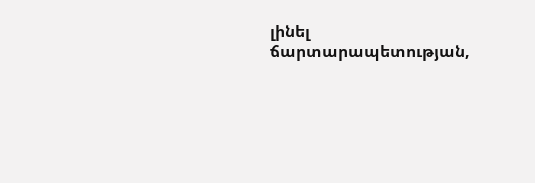լինել ճարտարապետության,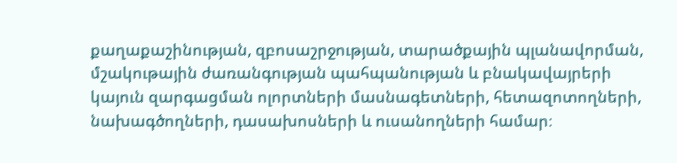քաղաքաշինության, զբոսաշրջության, տարածքային պլանավորման, մշակութային ժառանգության պահպանության և բնակավայրերի կայուն զարգացման ոլորտների մասնագետների, հետազոտողների, նախագծողների, դասախոսների և ուսանողների համար։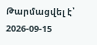Թարմացվել է՝ 2026-09-15